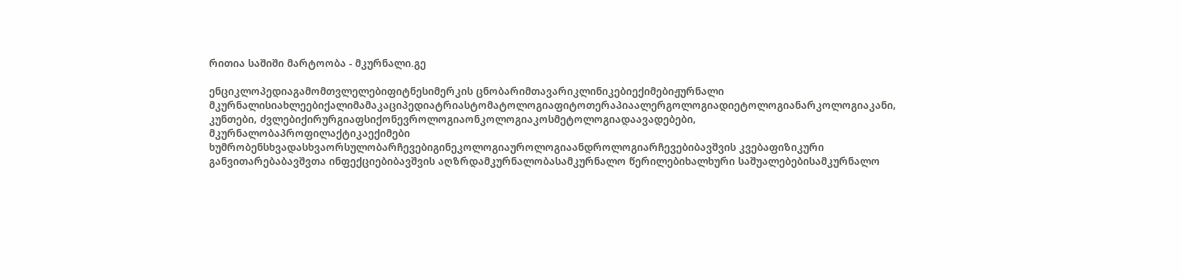რითია საშიში მარტოობა - მკურნალი.გე

ენციკლოპედიაგამომთვლელებიფიტნესიმერკის ცნობარიმთავარიკლინიკებიექიმებიჟურნალი მკურნალისიახლეებიქალიმამაკაციპედიატრიასტომატოლოგიაფიტოთერაპიაალერგოლოგიადიეტოლოგიანარკოლოგიაკანი, კუნთები, ძვლებიქირურგიაფსიქონევროლოგიაონკოლოგიაკოსმეტოლოგიადაავადებები, მკურნალობაპროფილაქტიკაექიმები ხუმრობენსხვადასხვაორსულობარჩევებიგინეკოლოგიაუროლოგიაანდროლოგიარჩევებიბავშვის კვებაფიზიკური განვითარებაბავშვთა ინფექციებიბავშვის აღზრდამკურნალობასამკურნალო წერილებიხალხური საშუალებებისამკურნალო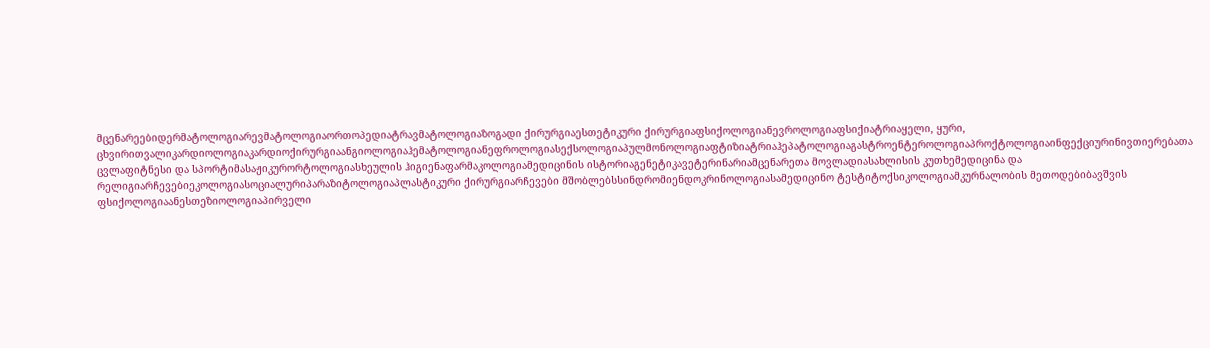მცენარეებიდერმატოლოგიარევმატოლოგიაორთოპედიატრავმატოლოგიაზოგადი ქირურგიაესთეტიკური ქირურგიაფსიქოლოგიანევროლოგიაფსიქიატრიაყელი, ყური, ცხვირითვალიკარდიოლოგიაკარდიოქირურგიაანგიოლოგიაჰემატოლოგიანეფროლოგიასექსოლოგიაპულმონოლოგიაფტიზიატრიაჰეპატოლოგიაგასტროენტეროლოგიაპროქტოლოგიაინფექციურინივთიერებათა ცვლაფიტნესი და სპორტიმასაჟიკურორტოლოგიასხეულის ჰიგიენაფარმაკოლოგიამედიცინის ისტორიაგენეტიკავეტერინარიამცენარეთა მოვლადიასახლისის კუთხემედიცინა და რელიგიარჩევებიეკოლოგიასოციალურიპარაზიტოლოგიაპლასტიკური ქირურგიარჩევები მშობლებსსინდრომიენდოკრინოლოგიასამედიცინო ტესტიტოქსიკოლოგიამკურნალობის მეთოდებიბავშვის ფსიქოლოგიაანესთეზიოლოგიაპირველი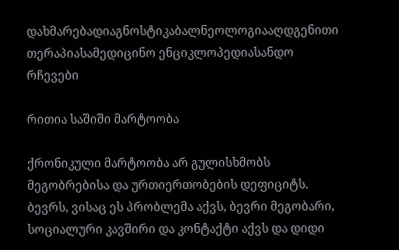დახმარებადიაგნოსტიკაბალნეოლოგიააღდგენითი თერაპიასამედიცინო ენციკლოპედიასანდო რჩევები

რითია საშიში მარტოობა

ქრონიკული მარტოობა არ გულისხმობს მეგობრებისა და ურთიერთობების დეფიციტს. ბევრს, ვისაც ეს პრობლემა აქვს, ბევრი მეგობარი, სოციალური კავშირი და კონტაქტი აქვს და დიდი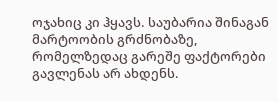ოჯახიც კი ჰყავს. საუბარია შინაგან მარტოობის გრძნობაზე, რომელზედაც გარეშე ფაქტორები გავლენას არ ახდენს.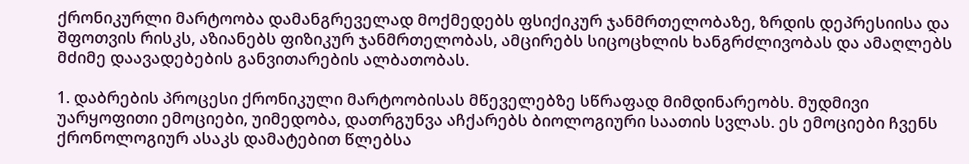ქრონიკურლი მარტოობა დამანგრეველად მოქმედებს ფსიქიკურ ჯანმრთელობაზე, ზრდის დეპრესიისა და შფოთვის რისკს, აზიანებს ფიზიკურ ჯანმრთელობას, ამცირებს სიცოცხლის ხანგრძლივობას და ამაღლებს მძიმე დაავადებების განვითარების ალბათობას.

1. დაბრების პროცესი ქრონიკული მარტოობისას მწეველებზე სწრაფად მიმდინარეობს. მუდმივი უარყოფითი ემოციები, უიმედობა, დათრგუნვა აჩქარებს ბიოლოგიური საათის სვლას. ეს ემოციები ჩვენს ქრონოლოგიურ ასაკს დამატებით წლებსა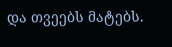და თვეებს მატებს.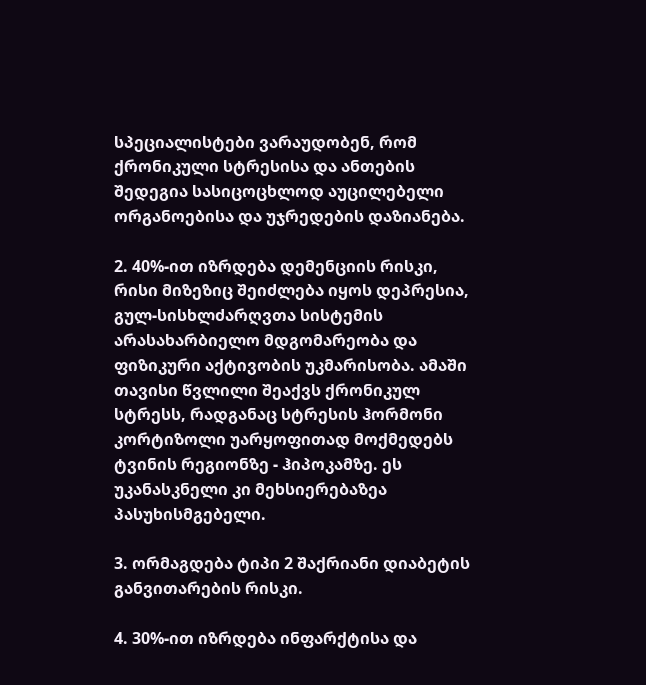სპეციალისტები ვარაუდობენ, რომ ქრონიკული სტრესისა და ანთების შედეგია სასიცოცხლოდ აუცილებელი ორგანოებისა და უჯრედების დაზიანება.

2. 40%-ით იზრდება დემენციის რისკი, რისი მიზეზიც შეიძლება იყოს დეპრესია, გულ-სისხლძარღვთა სისტემის არასახარბიელო მდგომარეობა და ფიზიკური აქტივობის უკმარისობა. ამაში თავისი წვლილი შეაქვს ქრონიკულ სტრესს, რადგანაც სტრესის ჰორმონი კორტიზოლი უარყოფითად მოქმედებს ტვინის რეგიონზე - ჰიპოკამზე. ეს უკანასკნელი კი მეხსიერებაზეა პასუხისმგებელი.

3. ორმაგდება ტიპი 2 შაქრიანი დიაბეტის განვითარების რისკი.

4. 30%-ით იზრდება ინფარქტისა და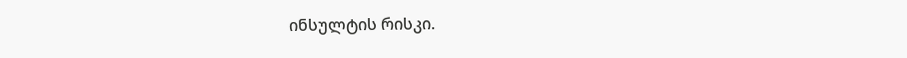ინსულტის რისკი.